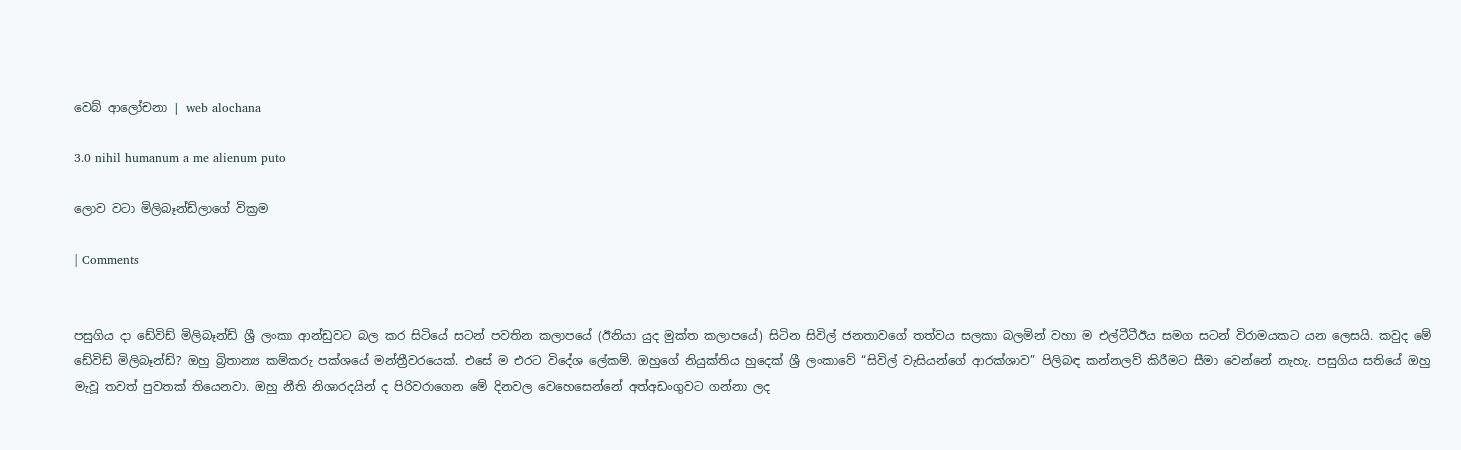වෙබ් ආලෝචනා | web alochana

3.0 nihil humanum a me alienum puto

ලොව වටා මිලිබෑන්ඩ්ලාගේ වික්‍රම

| Comments


පසුගිය දා ඩේවිඩ් මිලිබෑන්ඩ් ශ්‍රී ලංකා ආන්ඩුවට බල කර සිටියේ සටන් පවතින කලාපයේ (ඊනියා යුද මුක්ත කලාපයේ) සිටින සිවිල් ජනතාවගේ තත්වය සලකා බලමින් වහා ම එල්ටීටීඊය සමග සටන් විරාමයකට යන ලෙසයි. කවුද මේ ඩේවිඩ් මිලිබෑන්ඩ්? ඔහු බ්‍රිතාන්‍ය කම්කරු පක්ශයේ මන්ත්‍රීවරයෙක්. එසේ ම එරට විදේශ ලේකම්. ඔහුගේ නියුක්තිය හුදෙක් ශ්‍රී ලංකාවේ “සිවිල් වැසියන්ගේ ආරක්ශාව” පිලිබඳ කන්නලව් කිරීමට සීමා වෙන්නේ නැහැ. පසුගිය සතියේ ඔහු මැවූ තවත් පුවතක් තියෙනවා. ඔහු නීති නිශාරදයින් ද පිරිවරාගෙන මේ දිනවල වෙහෙසෙන්නේ අත්අඩංගුවට ගන්නා ලද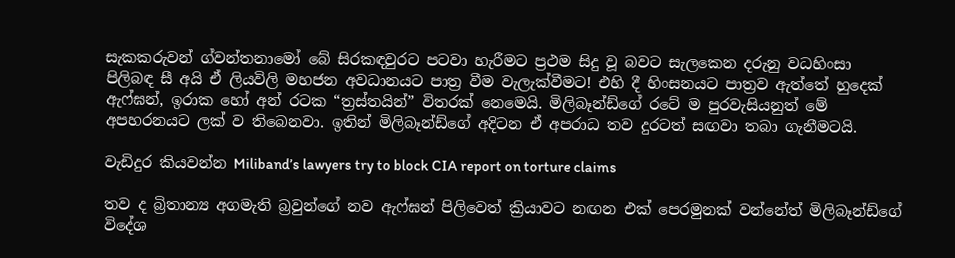සැකකරුවන් ග්වන්තනාමෝ බේ සිරකඳවුරට පටවා හැරීමට ප්‍රථම සිදු වූ බවට සැලකෙන දරුනු වධහිංසා පිලිබඳ සී අයි ඒ ලියවිලි මහජන අවධානයට පාත්‍ර වීම වැලැක්වීමට! එහි දී හිංසනයට පාත්‍රව ඇත්තේ හුදෙක් ඇෆ්ඝන්, ඉරාක හෝ අන් රටක “ත්‍රස්තයින්” විතරක් නෙමෙයි. මිලිබෑන්ඩ්ගේ රටේ ම පුරවැසියනුත් මේ අපහරනයට ලක් ව තිබෙනවා. ඉතින් මිලිබෑන්ඩ්ගේ අදිටන ඒ අපරාධ තව දුරටත් සඟවා තබා ගැනීමටයි.

වැඩිදුර කියවන්න Miliband’s lawyers try to block CIA report on torture claims

තව ද බ්‍රිතාන්‍ය අගමැති බ්‍රවුන්ගේ නව ඇෆ්ඝන් පිලිවෙත් ක්‍රියාවට නඟන එක් පෙරමුනක් වන්නේත් මිලිබෑන්ඩ්ගේ විදේශ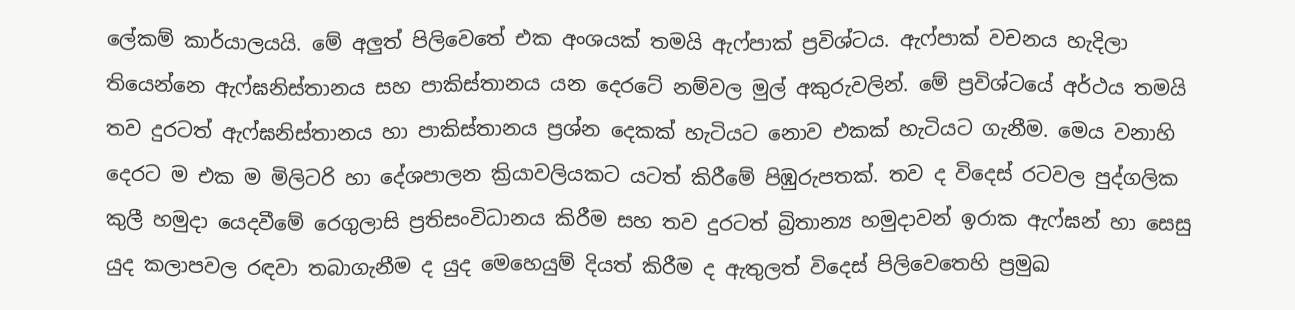ලේකම් කාර්යාලයයි. මේ අලුත් පිලිවෙතේ එක අංශයක් තමයි ඇෆ්පාක් ප්‍රවිශ්ටය. ඇෆ්පාක් වචනය හැදිලා තියෙන්නෙ ඇෆ්ඝනිස්තානය සහ පාකිස්තානය යන දෙරටේ නම්වල මුල් අකුරුවලින්. මේ ප්‍රවිශ්ටයේ අර්ථය තමයි තව දුරටත් ඇෆ්ඝනිස්තානය හා පාකිස්තානය ප්‍රශ්න දෙකක් හැටියට නොව එකක් හැටියට ගැනීම. මෙය වනාහි දෙරට ම එක ම මිලිටරි හා දේශපාලන ක්‍රියාවලියකට යටත් කිරීමේ පිඹුරුපතක්. තව ද විදෙස් රටවල පුද්ගලික කුලී හමුදා යෙදවීමේ රෙගුලාසි ප්‍රතිසංවිධානය කිරීම සහ තව දුරටත් බ්‍රිතාන්‍ය හමුදාවන් ඉරාක ඇෆ්ඝන් හා සෙසු යුද කලාපවල රඳවා තබාගැනීම ද යුද මෙහෙයුම් දියත් කිරීම ද ඇතුලත් විදෙස් පිලිවෙතෙහි ප්‍රමුඛ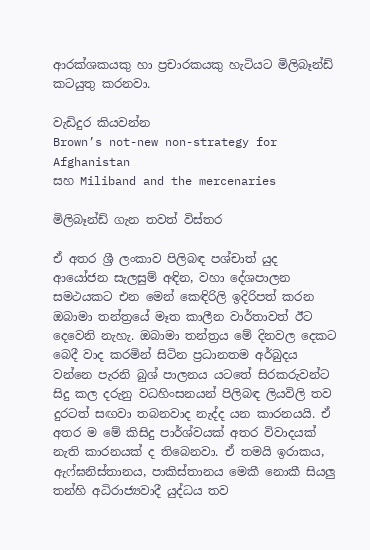ආරක්ශකයකු හා ප්‍රචාරකයකු හැටියට මිලිබෑන්ඩ් කටයුතු කරනවා.

වැඩිදුර කියවන්න
Brown’s not-new non-strategy for Afghanistan
සහ Miliband and the mercenaries

මිලිබෑන්ඩ් ගැන තවත් විස්තර

ඒ අතර ශ්‍රී ලංකාව පිලිබඳ පශ්චාත් යුද ආයෝජන සැලසුම් අඳින, වහා දේශපාලන සමථයකට එන මෙන් කෙඳිරිලි ඉදිරිපත් කරන ඔබාමා තන්ත්‍රයේ මෑත කාලීන වාර්තාවත් ඊට දෙවෙනි නැහැ. ඔබාමා තන්ත්‍රය මේ දිනවල දෙකට බෙදී වාද කරමින් සිටින ප්‍රධානතම අර්බුදය වන්නෙ පැරනි බුශ් පාලනය යටතේ සිරකරුවන්ට සිදු කල දරුනු වධහිංසනයන් පිලිබඳ ලියවිලි තව දුරටත් සඟවා තබනවාද නැද්ද යන කාරනයයි. ඒ අතර ම මේ කිසිදු පාර්ශ්වයක් අතර විවාදයක් නැති කාරනයක් ද තිබෙනවා. ඒ තමයි ඉරාකය, ඇෆ්ඝනිස්තානය, පාකිස්තානය මෙකී නොකී සියලු තන්හි අධිරාජ්‍යවාදී යුද්ධය තව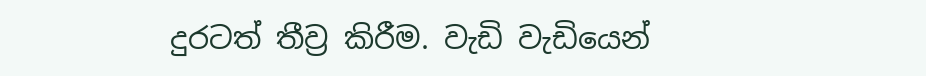දුරටත් තීව්‍ර කිරීම. වැඩි වැඩියෙන්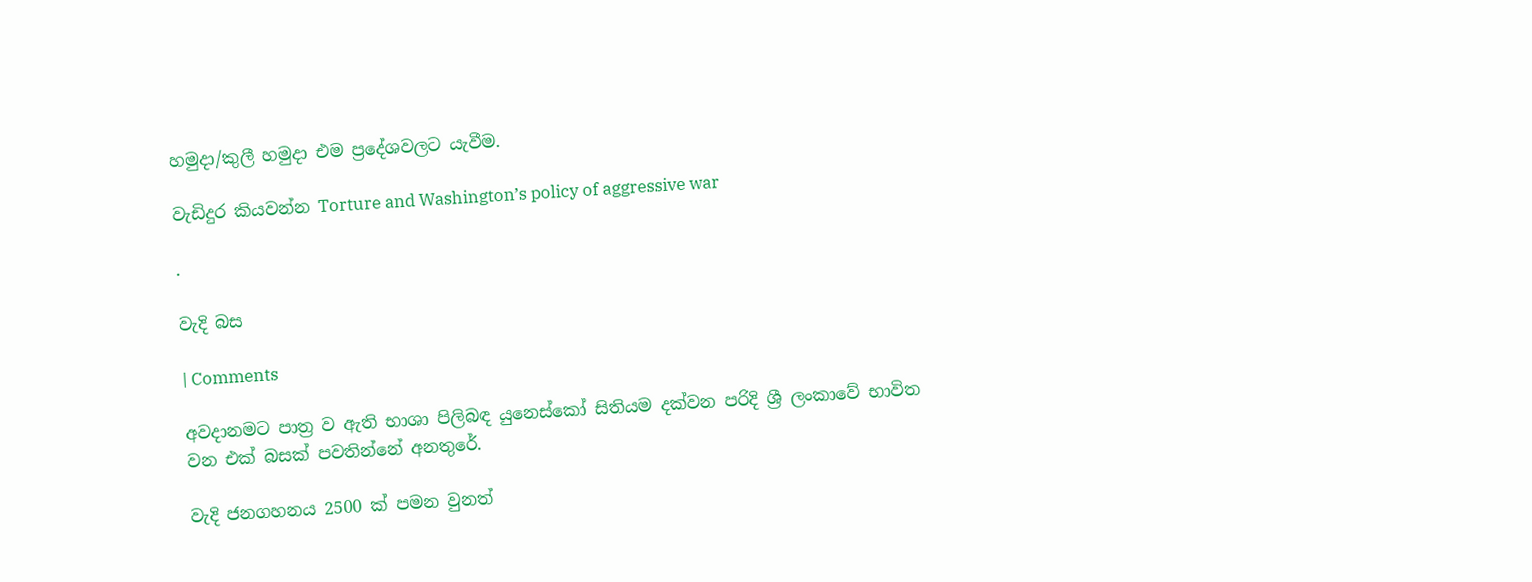හමුදා/කුලී හමුදා එම ප්‍රදේශවලට යැවීම.

වැඩිදුර කියවන්න Torture and Washington’s policy of aggressive war

.

වැදි බස

| Comments

අවදානමට පාත්‍ර ව ඇති භාශා පිලිබඳ යුනෙස්කෝ සිතියම දක්වන පරිදි ශ්‍රී ලංකාවේ භාවිත වන එක් බසක් පවතින්නේ අනතුරේ.

වැදි ජනගහනය 2500 ක් පමන වුනත්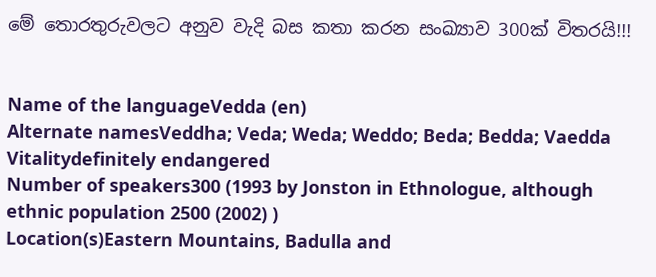මේ තොරතුරුවලට අනුව වැදි බස කතා කරන සංඛ්‍යාව 300ක් විතරයි!!!


Name of the languageVedda (en)
Alternate namesVeddha; Veda; Weda; Weddo; Beda; Bedda; Vaedda
Vitalitydefinitely endangered
Number of speakers300 (1993 by Jonston in Ethnologue, although ethnic population 2500 (2002) )
Location(s)Eastern Mountains, Badulla and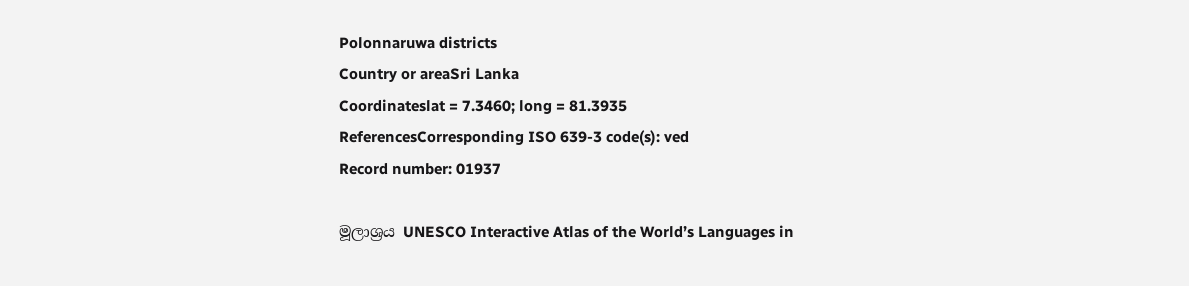Polonnaruwa districts
Country or areaSri Lanka
Coordinateslat = 7.3460; long = 81.3935
ReferencesCorresponding ISO 639-3 code(s): ved
Record number: 01937

මූලාශ්‍රය UNESCO Interactive Atlas of the World’s Languages in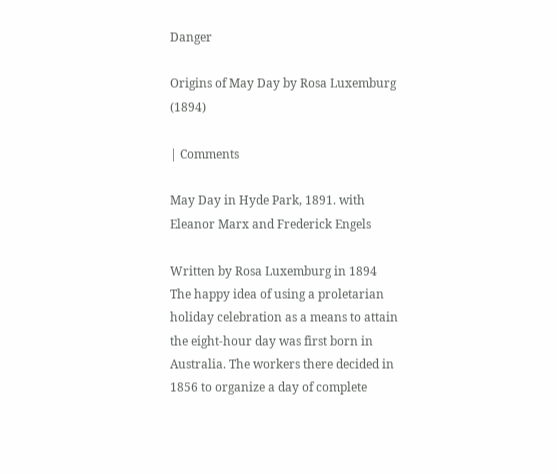Danger

Origins of May Day by Rosa Luxemburg (1894)

| Comments

May Day in Hyde Park, 1891. with Eleanor Marx and Frederick Engels

Written by Rosa Luxemburg in 1894
The happy idea of using a proletarian holiday celebration as a means to attain the eight-hour day was first born in Australia. The workers there decided in 1856 to organize a day of complete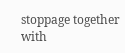stoppage together with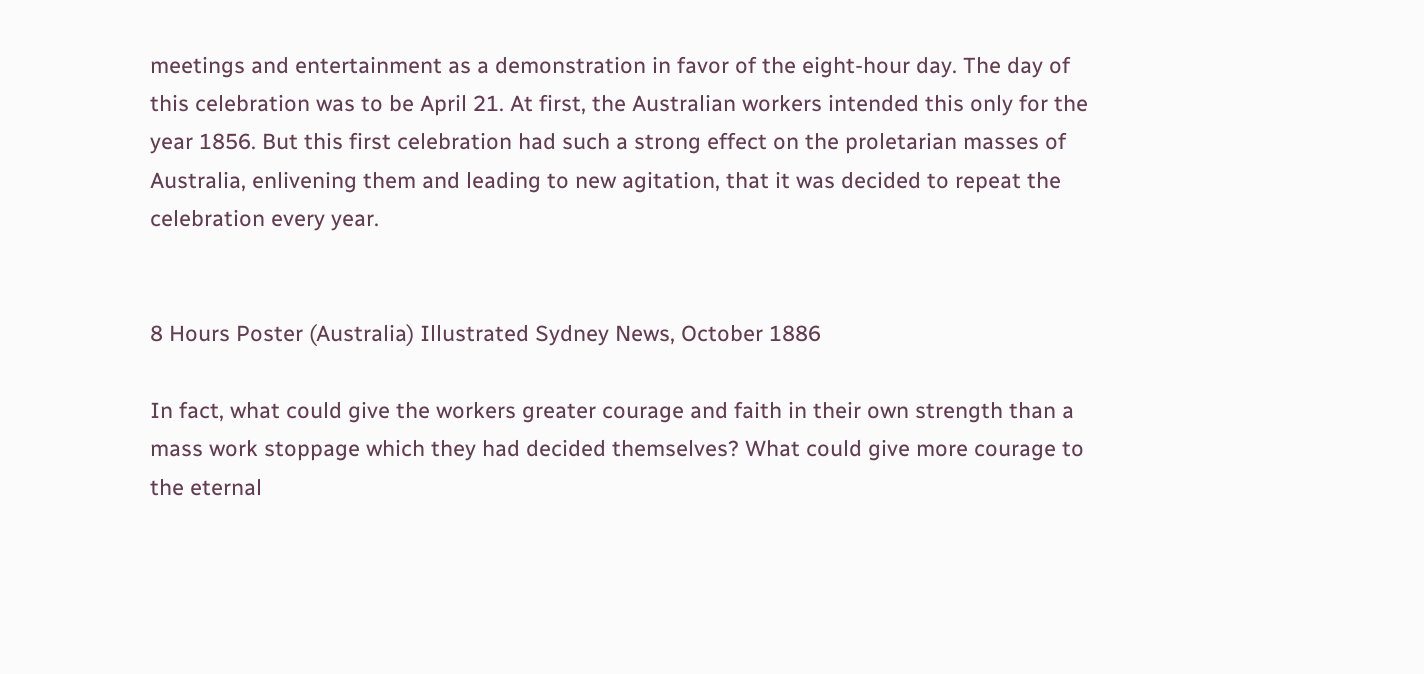meetings and entertainment as a demonstration in favor of the eight-hour day. The day of this celebration was to be April 21. At first, the Australian workers intended this only for the year 1856. But this first celebration had such a strong effect on the proletarian masses of Australia, enlivening them and leading to new agitation, that it was decided to repeat the celebration every year.


8 Hours Poster (Australia) Illustrated Sydney News, October 1886

In fact, what could give the workers greater courage and faith in their own strength than a mass work stoppage which they had decided themselves? What could give more courage to the eternal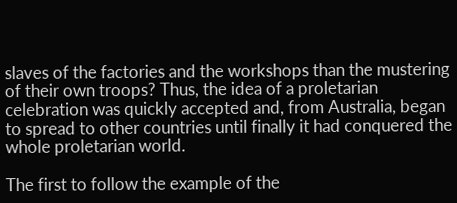slaves of the factories and the workshops than the mustering of their own troops? Thus, the idea of a proletarian celebration was quickly accepted and, from Australia, began to spread to other countries until finally it had conquered the whole proletarian world.

The first to follow the example of the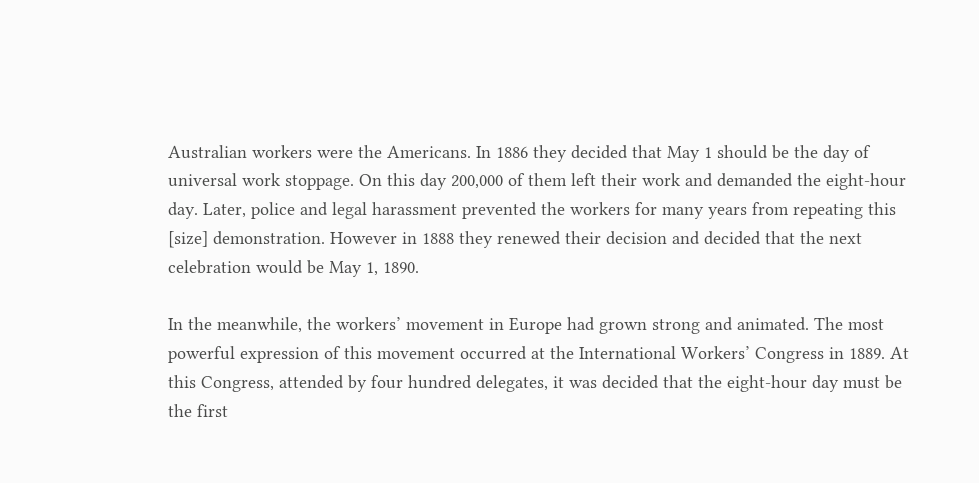Australian workers were the Americans. In 1886 they decided that May 1 should be the day of universal work stoppage. On this day 200,000 of them left their work and demanded the eight-hour day. Later, police and legal harassment prevented the workers for many years from repeating this [size] demonstration. However in 1888 they renewed their decision and decided that the next celebration would be May 1, 1890.

In the meanwhile, the workers’ movement in Europe had grown strong and animated. The most powerful expression of this movement occurred at the International Workers’ Congress in 1889. At this Congress, attended by four hundred delegates, it was decided that the eight-hour day must be the first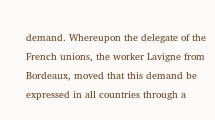demand. Whereupon the delegate of the French unions, the worker Lavigne from Bordeaux, moved that this demand be expressed in all countries through a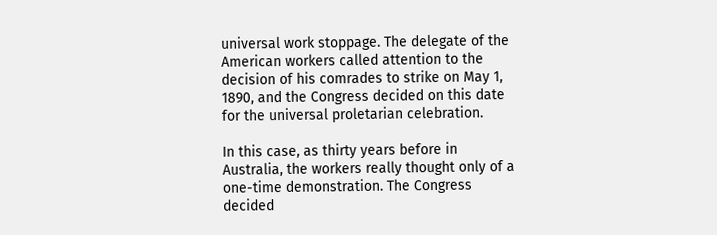universal work stoppage. The delegate of the American workers called attention to the decision of his comrades to strike on May 1, 1890, and the Congress decided on this date for the universal proletarian celebration.

In this case, as thirty years before in Australia, the workers really thought only of a one-time demonstration. The Congress decided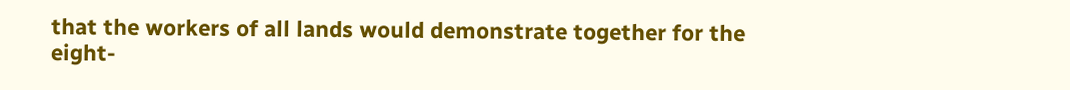that the workers of all lands would demonstrate together for the eight-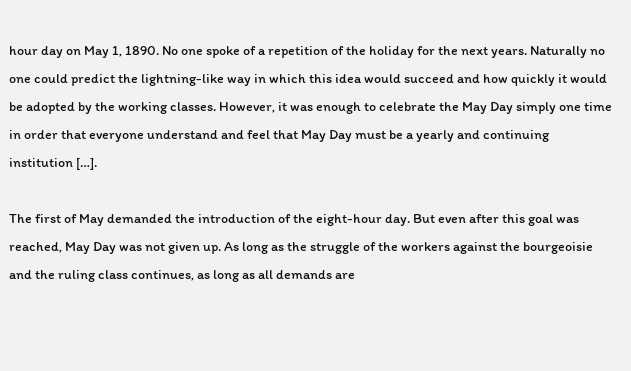hour day on May 1, 1890. No one spoke of a repetition of the holiday for the next years. Naturally no one could predict the lightning-like way in which this idea would succeed and how quickly it would be adopted by the working classes. However, it was enough to celebrate the May Day simply one time in order that everyone understand and feel that May Day must be a yearly and continuing institution […].

The first of May demanded the introduction of the eight-hour day. But even after this goal was reached, May Day was not given up. As long as the struggle of the workers against the bourgeoisie and the ruling class continues, as long as all demands are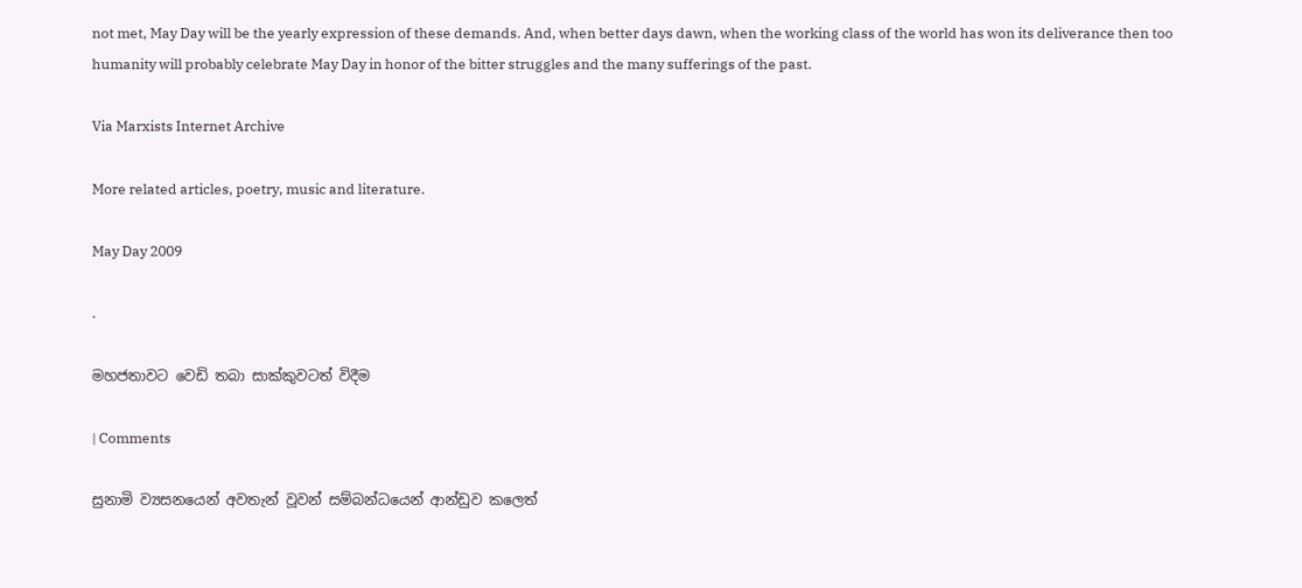not met, May Day will be the yearly expression of these demands. And, when better days dawn, when the working class of the world has won its deliverance then too humanity will probably celebrate May Day in honor of the bitter struggles and the many sufferings of the past.

Via Marxists Internet Archive

More related articles, poetry, music and literature.

May Day 2009

.

මහජතාවට වෙඩි තබා සාක්කුවටත් විදීම

| Comments

සුනාමි ව්‍යසනයෙන් අවතැන් වූවන් සම්බන්ධයෙන් ආන්ඩුව කලෙත්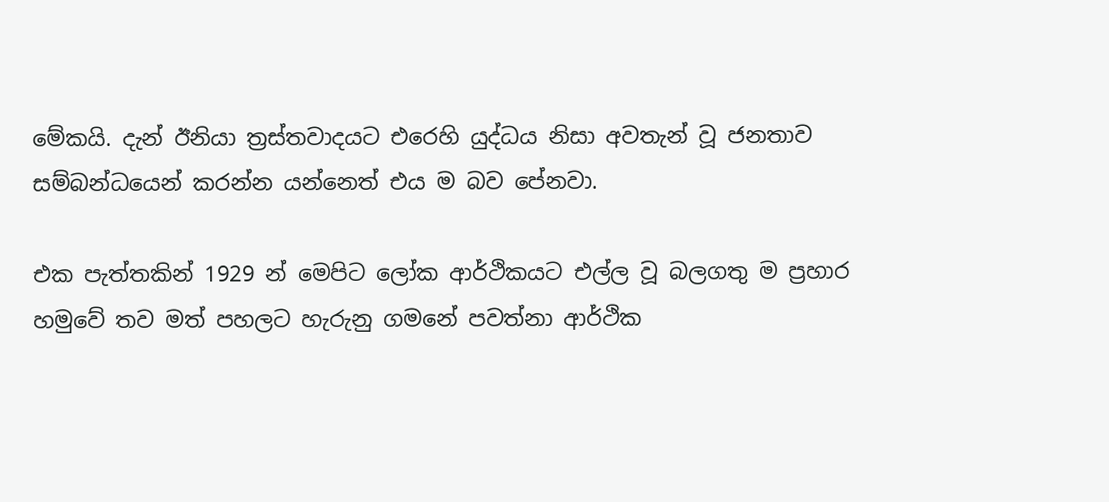මේකයි. දැන් ඊනියා ත්‍රස්තවාදයට එරෙහි යුද්ධය නිසා අවතැන් වූ ජනතාව සම්බන්ධයෙන් කරන්න යන්නෙත් එය ම බව පේනවා.

එක පැත්තකින් 1929 න් මෙපිට ලෝක ආර්ථිකයට එල්ල වූ බලගතු ම ප්‍රහාර හමුවේ තව මත් පහලට හැරුනු ගමනේ පවත්නා ආර්ථික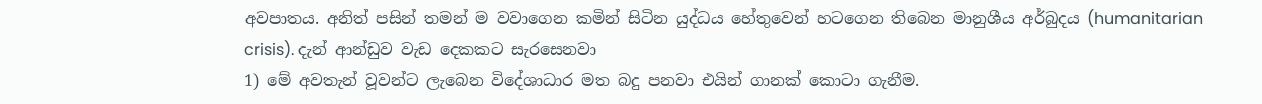අවපාතය. අනිත් පසින් තමන් ම වවාගෙන කමින් සිටින යුද්ධය හේතුවෙන් හටගෙන තිබෙන මානුශීය අර්බුදය (humanitarian crisis). දැන් ආන්ඩුව වැඩ දෙකකට සැරසෙනවා
1) මේ අවතැන් වූවන්ට ලැබෙන විදේශාධාර මත බදු පනවා එයින් ගානක් කොටා ගැනීම.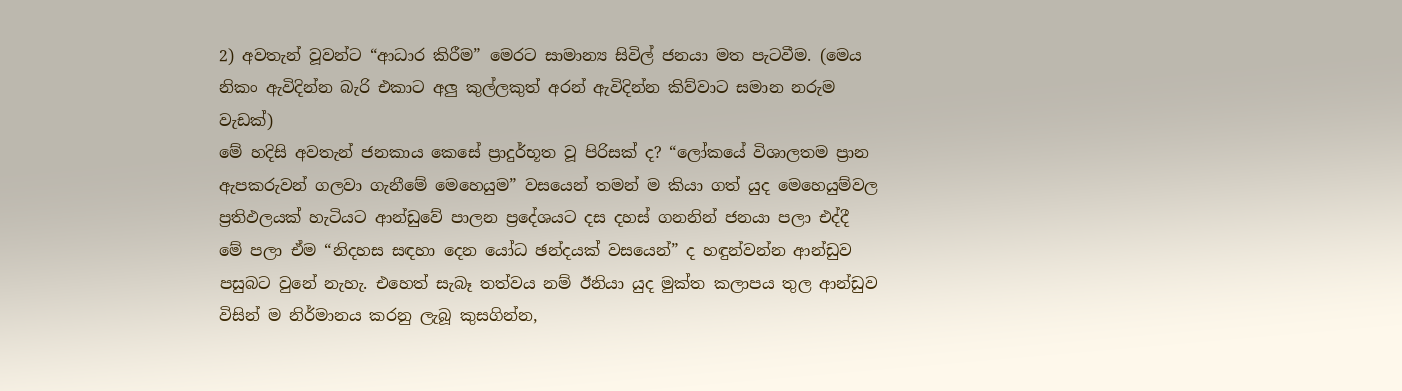2) අවතැන් වූවන්ට “ආධාර කිරීම” මෙරට සාමාන්‍ය සිවිල් ජනයා මත පැටවීම. (මෙය නිකං ඇවිදින්න බැරි එකාට අලු කුල්ලකුත් අරන් ඇවිදින්න කිව්වාට සමාන නරුම වැඩක්)
මේ හදිසි අවතැන් ජනකාය කෙසේ ප්‍රාදුර්භූත වූ පිරිසක් ද? “ලෝකයේ විශාලතම ප්‍රාන ඇපකරුවන් ගලවා ගැනීමේ මෙහෙයුම” වසයෙන් තමන් ම කියා ගත් යුද මෙහෙයුම්වල ප්‍රතිඵලයක් හැටියට ආන්ඩුවේ පාලන ප්‍රදේශයට දස දහස් ගනනින් ජනයා පලා එද්දී මේ පලා ඒම “නිදහස සඳහා දෙන යෝධ ඡන්දයක් වසයෙන්” ද හඳුන්වන්න ආන්ඩුව පසුබට වුනේ නැහැ. එහෙත් සැබෑ තත්වය නම් ඊනියා යුද මුක්ත කලාපය තුල ආන්ඩුව විසින් ම නිර්මානය කරනු ලැබූ කුසගින්න,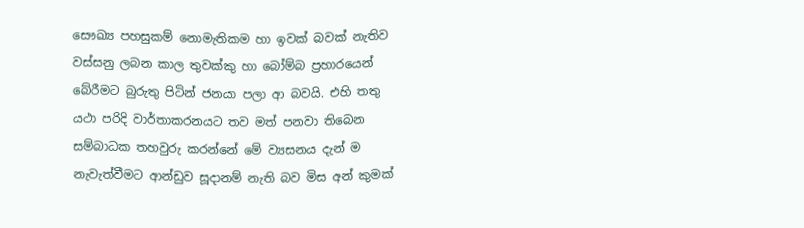සෞඛ්‍ය පහසුකම් නොමැතිකම හා ඉවක් බවක් නැතිව වස්සනු ලබන කාල තුවක්කු හා බෝම්බ ප්‍රහාරයෙන් බේරීමට බුරුතු පිටින් ජනයා පලා ආ බවයි. එහි තතු යථා පරිදි වාර්තාකරනයට තව මත් පනවා තිබෙන සම්බාධක තහවුරු කරන්නේ මේ ව්‍යසනය දැන් ම නැවැත්වීමට ආන්ඩුව සූදානම් නැති බව මිස අන් කුමක්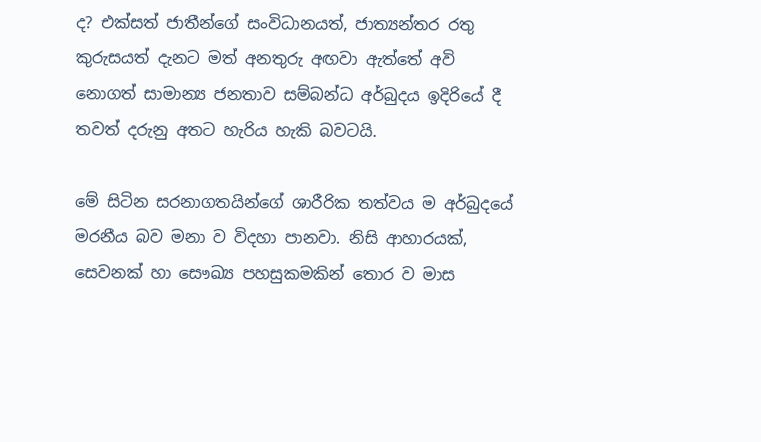ද? එක්සත් ජාතීන්ගේ සංවිධානයත්, ජාත්‍යන්තර රතු කුරුසයත් දැනට මත් අනතුරු අඟවා ඇත්තේ අවි නොගත් සාමාන්‍ය ජනතාව සම්බන්ධ අර්බුදය ඉදිරියේ දී තවත් දරුනු අතට හැරිය හැකි බවටයි.

මේ සිටින සරනාගතයින්ගේ ශාරීරික තත්වය ම අර්බුදයේ මරනීය බව මනා ව විදහා පානවා. නිසි ආහාරයක්, සෙවනක් හා සෞඛ්‍ය පහසුකමකින් තොර ව මාස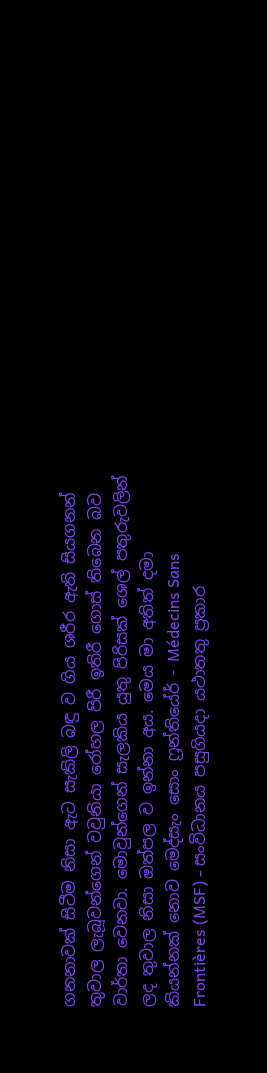ගනනාවක් සිටීම නිසා ඇට සැකිලි බඳු ව ගිය ශරීර ඇති සියගනන් තුවාල ලැබූවන්ගෙන් වවුනියා රෝහල පිරී ඉතිරී ගොස් තිබෙන බව වාර්තා වෙනවා. මොවුන්ගෙන් සැලකිය යුතු පිරිසක් ශෙල් පතුරුවලින් ලද තුවාල නිසා ඔත්පල ව ඉන්නා අය. මෙය මා අතිත් දමා කියන්නක් නොව මෙද්සැං සොං ෆ්‍රන්තියේර් - Médecins Sans Frontières (MSF) - සංවිධානය පසුගියදා යථාතතු ප්‍රකාර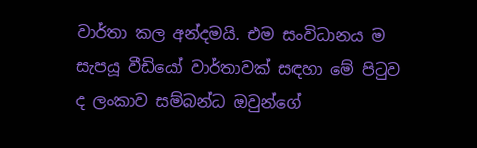වාර්තා කල අන්දමයි. එම සංවිධානය ම සැපයූ වීඩියෝ වාර්තාවක් සඳහා මේ පිටුව ද ලංකාව සම්බන්ධ ඔවුන්ගේ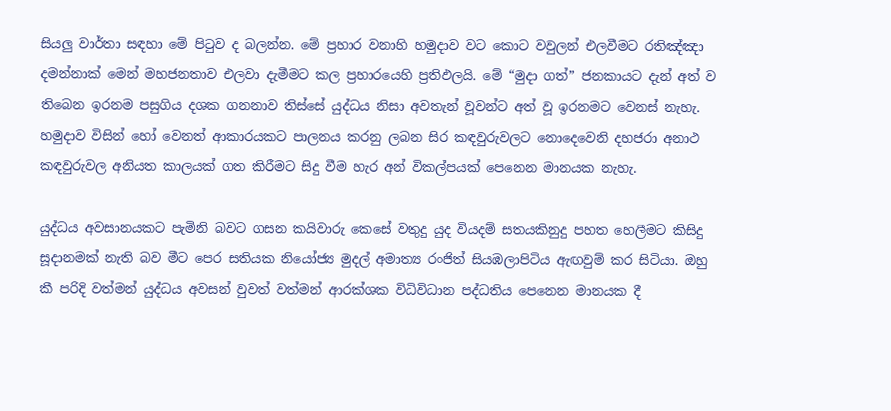සියලු වාර්තා සඳහා මේ පිටුව ද බලන්න. මේ ප්‍රහාර වනාහි හමුදාව වට කොට වවුලන් එලවීමට රතිඤ්ඤා දමන්නාක් මෙන් මහජනතාව එලවා දැමීමට කල ප්‍රහාරයෙහි ප්‍රතිඵලයි. මේ “මුදා ගත්” ජනකායට දැන් අත් ව තිබෙන ඉරනම පසුගිය දශක ගනනාව තිස්සේ යුද්ධය නිසා අවතැන් වූවන්ට අත් වූ ඉරනමට වෙනස් නැහැ. හමුදාව විසින් හෝ වෙනත් ආකාරයකට පාලනය කරනු ලබන සිර කඳවුරුවලට නොදෙවෙනි දහජරා අනාථ කඳවුරුවල අනියත කාලයක් ගත කිරීමට සිදු වීම හැර අන් විකල්පයක් පෙනෙන මානයක නැහැ.

යුද්ධය අවසානයකට පැමිනි බවට ගසන කයිවාරු කෙසේ වතුදු යුද වියදම් සතයකිනුදු පහත හෙලීමට කිසිදු සූදානමක් නැති බව මීට පෙර සතියක නියෝජ්‍ය මුදල් අමාත්‍ය රංජිත් සියඹලාපිටිය ඇඟවුම් කර සිටියා. ඔහු කී පරිදි වත්මන් යුද්ධය අවසන් වුවත් වත්මන් ආරක්ශක විධිවිධාන පද්ධතිය පෙනෙන මානයක දී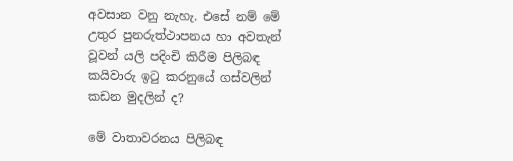අවසාන වනු නැහැ. එසේ නම් මේ උතුර පුනරුත්ථාපනය හා අවතැන් වූවන් යලි පදිංචි කිරීම පිලිබඳ කයිවාරු ඉටු කරනුයේ ගස්වලින් කඩන මුදලින් ද?

මේ වාතාවරනය පිලිබඳ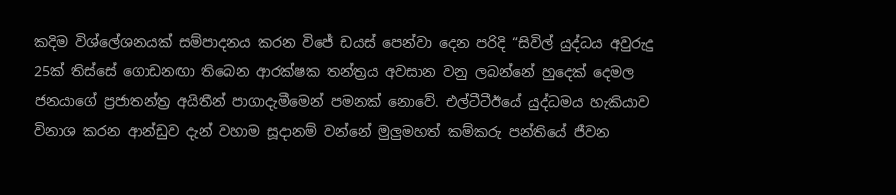කදිම විශ්ලේශනයක් සම්පාදනය කරන විජේ ඩයස් පෙන්වා දෙන පරිදි “සිවිල් යුද්ධය අවුරුදු 25ක් තිස්සේ ගොඩනඟා තිබෙන ආරක්ෂක තන්ත්‍රය අවසාන වනු ලබන්නේ හුදෙක් දෙමල ජනයාගේ ප්‍රජාතන්ත්‍ර අයිතීන් පාගාදැමීමෙන් පමනක් නොවේ. එල්ටීටීඊයේ යුද්ධමය හැකියාව විනාශ කරන ආන්ඩුව දැන් වහාම සූදානම් වන්නේ මුලුමහත් කම්කරු පන්තියේ ජීවන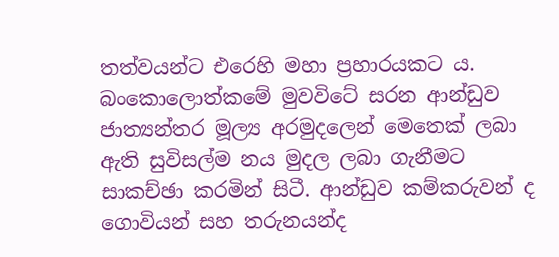තත්වයන්ට එරෙහි මහා ප්‍රහාරයකට ය. බංකොලොත්කමේ මුවවිටේ සරන ආන්ඩුව ජාත්‍යන්තර මූල්‍ය අරමුදලෙන් මෙතෙක් ලබා ඇති සුවිසල්ම නය මුදල ලබා ගැනීමට සාකච්ඡා කරමින් සිටී. ආන්ඩුව කම්කරුවන් ද ගොවියන් සහ තරුනයන්ද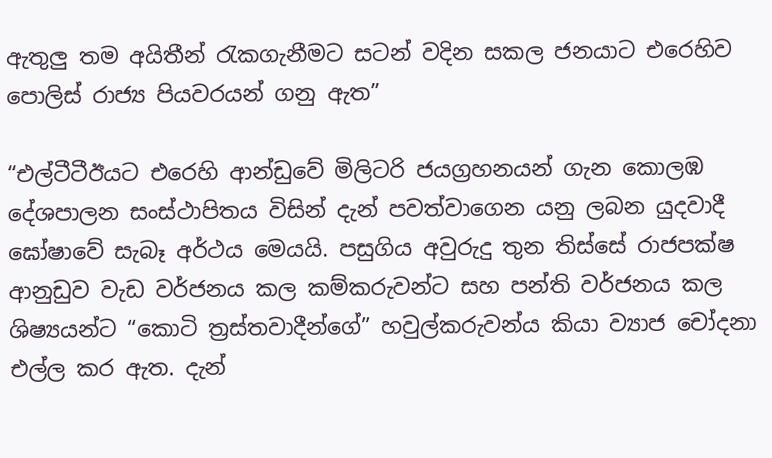ඇතුලු තම අයිතීන් රැකගැනීමට සටන් වදින සකල ජනයාට එරෙහිව පොලිස් රාජ්‍ය පියවරයන් ගනු ඇත”

“එල්ටීටීඊයට එරෙහි ආන්ඩුවේ මිලිටරි ජයග්‍රහනයන් ගැන කොලඹ දේශපාලන සංස්ථාපිතය විසින් දැන් පවත්වාගෙන යනු ලබන යුදවාදී ඝෝෂාවේ සැබෑ අර්ථය මෙයයි. පසුගිය අවුරුදු තුන තිස්සේ රාජපක්ෂ ආනුඩුව වැඩ වර්ජනය කල කම්කරුවන්ට සහ පන්ති වර්ජනය කල ශිෂ්‍යයන්ට “කොටි ත්‍රස්තවාදීන්ගේ” හවුල්කරුවන්ය කියා ව්‍යාජ චෝදනා එල්ල කර ඇත. දැන්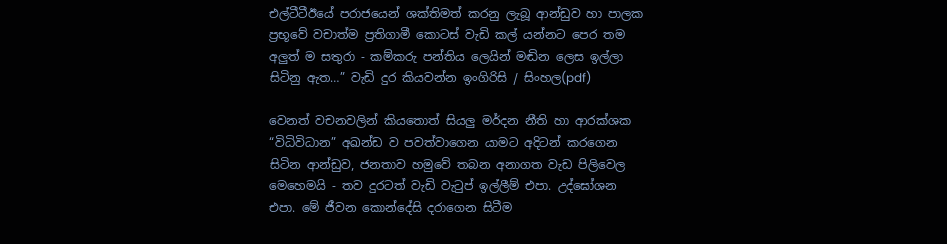එල්ටීටීඊයේ පරාජයෙන් ශක්තිමත් කරනු ලැබූ ආන්ඩුව හා පාලක ප්‍රභූවේ වචාත්ම ප්‍රතිගාමී කොටස් වැඩි කල් යන්නට පෙර තම අලුත් ම සතුරා - කම්කරු පන්තිය ලෙයින් මඬින ලෙස ඉල්ලා සිටිනු ඇත…” වැඩි දුර කියවන්න ඉංගිරිසි / සිංහල(pdf)

වෙනත් වචනවලින් කියතොත් සියලු මර්දන නීති හා ආරක්ශක “විධිවිධාන” අඛන්ඩ ව පවත්වාගෙන යාමට අදිටන් කරගෙන සිටින ආන්ඩුව, ජනතාව හමුවේ තබන අනාගත වැඩ පිලිවෙල මෙහෙමයි - තව දුරටත් වැඩි වැටුප් ඉල්ලීම් එපා. උද්ඝෝශන එපා. මේ ජීවන කොන්දේසි දරාගෙන සිටීම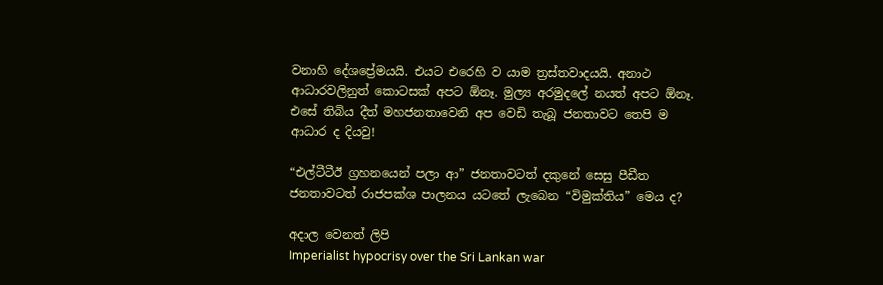වනාහි දේශප්‍රේමයයි. එයට එරෙහි ව යාම ත්‍රස්තවාදයයි. අනාථ ආධාරවලිනුත් කොටසක් අපට ඕනෑ. මුල්‍ය අරමුදලේ නයත් අපට ඕනෑ. එසේ තිබිය දීත් මහජනතාවෙනි අප වෙඩි තැබූ ජනතාවට තෙපි ම ආධාර ද දියවු!

“එල්ටීටීඊ ග්‍රහනයෙන් පලා ආ” ජනතාවටත් දකුනේ සෙසු පීඩීත ජනතාවටත් රාජපක්ශ පාලනය යටතේ ලැබෙන “විමුක්තිය” මෙය ද?

අදාල වෙනත් ලිපි
Imperialist hypocrisy over the Sri Lankan war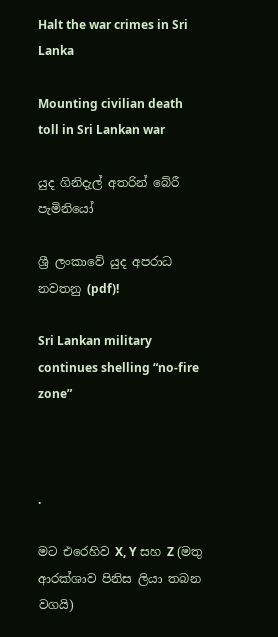Halt the war crimes in Sri Lanka

Mounting civilian death toll in Sri Lankan war

යුද ගිනිදැල් අතරින් බේරී පැමිනියෝ

ශ්‍රී ලංකාවේ යුද අපරාධ නවතනු (pdf)!

Sri Lankan military continues shelling “no-fire zone”



.

මට එරෙහිව X, Y සහ Z (මතු ආරක්ශාව පිනිස ලියා තබන වගයි)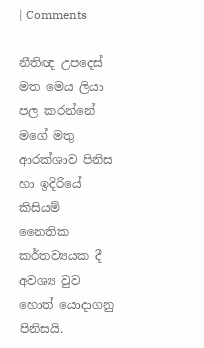| Comments

නීතිඥ උපදෙස් මත මෙය ලියා පල කරන්නේ මගේ මතු ආරක්ශාව පිනිස හා ඉදිරියේ කිසියම් නෛතික කර්තව්‍යයක දී අවශ්‍ය වුව හොත් යොදාගනු පිනිසයි.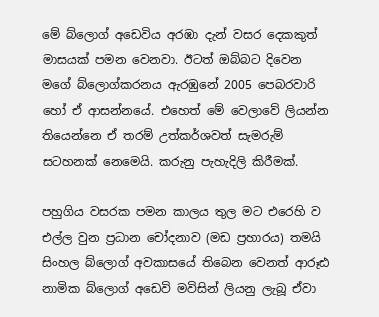මේ බ්ලොග් අඩෙවිය අරඹා දැන් වසර දෙකකුත් මාසයක් පමන වෙනවා. ඊටත් ඔබ්බට දිවෙන මගේ බ්ලොග්කරනය ඇරඹුනේ 2005 පෙබරවාරි හෝ ඒ ආසන්නයේ. එහෙත් මේ වෙලාවේ ලියන්න තියෙන්නෙ ඒ තරම් උත්කර්ශවත් සැමරුම් සටහනක් නෙමෙයි. කරුනු පැහැදිලි කිරීමක්.

පහුගිය වසරක පමන කාලය තුල මට එරෙහි ව එල්ල වුන ප්‍රධාන චෝදනාව (මඩ ප්‍රහාරය) තමයි සිංහල බ්ලොග් අවකාසයේ තිබෙන වෙනත් ආරූඪ නාමික බ්ලොග් අඩෙවි මවිසින් ලියනු ලැබූ ඒවා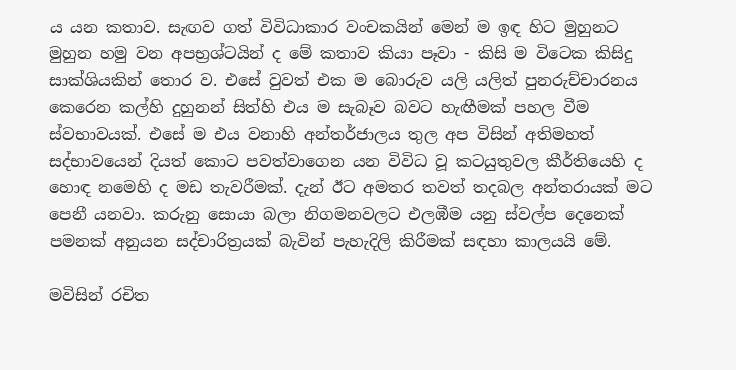ය යන කතාව. සැඟව ගත් විවිධාකාර වංචකයින් මෙන් ම ඉඳ හිට මුහුනට මුහුන හමු වන අපභ්‍රශ්ටයින් ද මේ කතාව කියා පෑවා - කිසි ම විටෙක කිසිදු සාක්ශියකින් තොර ව. එසේ වුවත් එක ම බොරුව යලි යලිත් පුනරුච්චාරනය කෙරෙන කල්හි දුහුනන් සිත්හි එය ම සැබෑව බවට හැඟීමක් පහල වීම ස්වභාවයක්. එසේ ම එය වනාහි අන්තර්ජාලය තුල අප විසින් අතිමහත් සද්භාවයෙන් දියත් කොට පවත්වාගෙන යන විවිධ වූ කටයුතුවල කීර්තියෙහි ද හොඳ නමෙහි ද මඩ තැවරීමක්. දැන් ඊට අමතර තවත් තදබල අන්තරායක් මට පෙනී යනවා. කරුනු සොයා බලා නිගමනවලට එලඹීම යනු ස්වල්ප දෙනෙක් පමනක් අනුයන සද්චාරිත්‍රයක් බැවින් පැහැදිලි කිරීමක් සඳහා කාලයයි මේ.

මවිසින් රචිත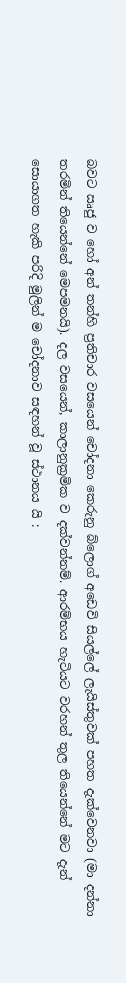බවට ඍජු ව හෝ අන් තන්හි ප්‍රතිචාර වසයෙන් චෝදනා කෙරුනු බ්ලොග් අඩෙවි සියල්ලේ ලැයිස්තුවක් පහත දැක්වෙනවා (මා දන්නා තරමින් තියෙන්නේ මෙපමනයි). දල වසයෙන්, කාලානුක්‍රමික ව දක්වන්නම්. ආරම්භය හැටියට වරහන් තුල තියෙන්නේ මට දැන් සොයාගත හැකි පරිදි මුලින් ම චෝදනාව සඳහන් වූ ස්ථානය යි :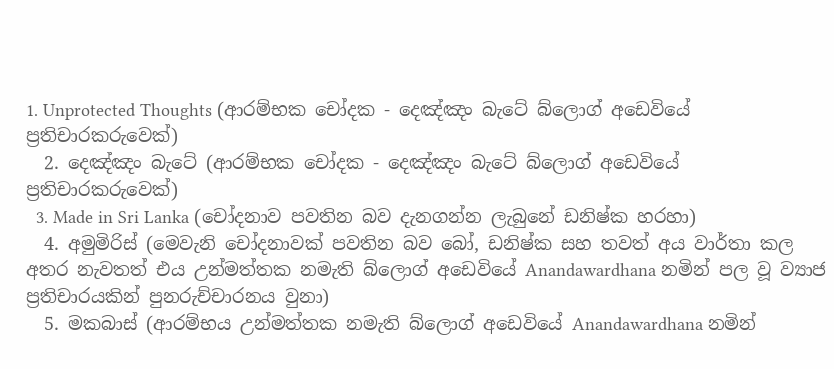1. Unprotected Thoughts (ආරම්භක චෝදක - දෙඤ්ඤං බැටේ බ්ලොග් අඩෙවියේ ප්‍රතිචාරකරුවෙක්)
  2. දෙඤ්ඤං බැටේ (ආරම්භක චෝදක - දෙඤ්ඤං බැටේ බ්ලොග් අඩෙවියේ ප්‍රතිචාරකරුවෙක්)
  3. Made in Sri Lanka (චෝදනාව පවතින බව දැනගන්න ලැබුනේ ඩනිෂ්ක හරහා)
  4. අමුමිරිස් (මෙවැනි චෝදනාවක් පවතින බව බෝ, ඩනිෂ්ක සහ තවත් අය වාර්තා කල අතර නැවතත් එය උන්මත්තක නමැති බ්ලොග් අඩෙවියේ Anandawardhana නමින් පල වූ ව්‍යාජ ප්‍රතිචාරයකින් පුනරුච්චාරනය වුනා)
  5. මකබාස් (ආරම්භය උන්මත්තක නමැති බ්ලොග් අඩෙවියේ Anandawardhana නමින්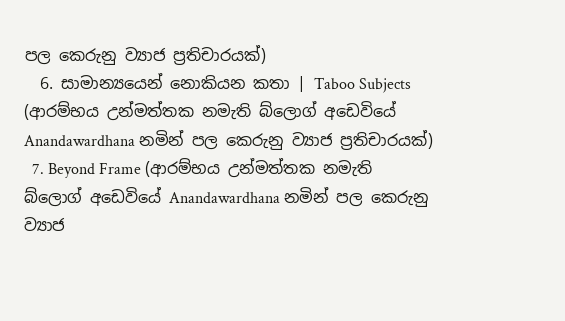පල කෙරුනු ව්‍යාජ ප්‍රතිචාරයක්)
  6. සාමාන්‍යයෙන් නොකියන කතා | Taboo Subjects (ආරම්භය උන්මත්තක නමැති බ්ලොග් අඩෙවියේ Anandawardhana නමින් පල කෙරුනු ව්‍යාජ ප්‍රතිචාරයක්)
  7. Beyond Frame (ආරම්භය උන්මත්තක නමැති බ්ලොග් අඩෙවියේ Anandawardhana නමින් පල කෙරුනු ව්‍යාජ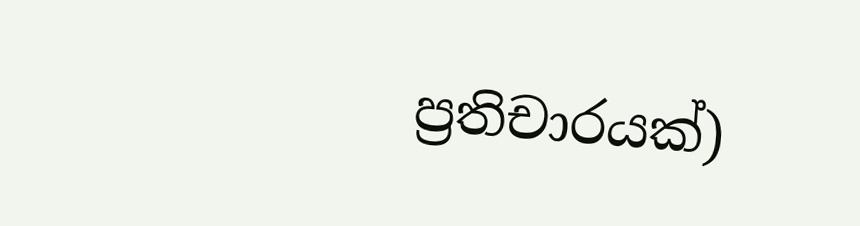ප්‍රතිචාරයක්)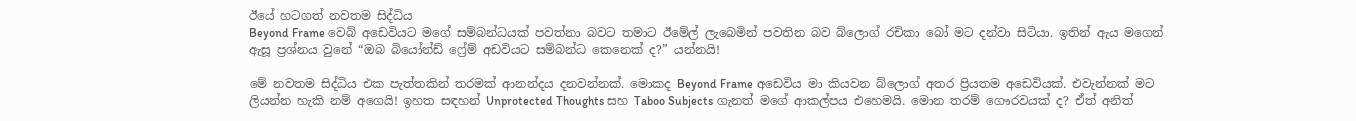ඊයේ හටගත් නවතම සිද්ධිය
Beyond Frame වෙබ් අඩෙවියට මගේ සම්බන්ධයක් පවත්නා බවට තමාට ඊමේල් ලැබෙමින් පවතින බව බ්ලොග් රචිකා බෝ මට දන්වා සිටියා. ඉතින් ඇය මගෙන් ඇසූ ප්‍රශ්නය වුනේ “ඔබ බියෝන්ඩ් ෆ්‍රේම් අඩවියට සම්බන්ධ කෙනෙක් ද?” යන්නයි!

මේ නවතම සිද්ධිය එක පැත්තකින් තරමක් ආනන්දය දනවන්නක්. මොකද Beyond Frame අඩෙවිය මා කියවන බ්ලොග් අතර ප්‍රියතම අඩෙවියක්. එවැන්නක් මට ලියන්න හැකි නම් අගෙයි! ඉහත සඳහන් Unprotected Thoughts සහ Taboo Subjects ගැනත් මගේ ආකල්පය එහෙමයි. මොන තරම් ගෞරවයක් ද? ඒත් අනිත්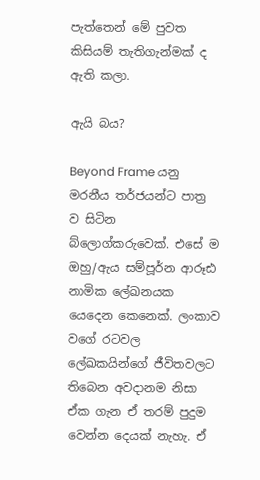පැත්තෙන් මේ පුවත කිසියම් තැතිගැන්මක් ද ඇති කලා.

ඇයි බය?

Beyond Frame යනු මරනීය තර්ජයන්ට පාත්‍ර ව සිටින බ්ලොග්කරුවෙක්. එසේ ම ඔහු/ඇය සම්පූර්න ආරූඪ නාමික ලේඛනයක යෙදෙන කෙනෙක්. ලංකාව වගේ රටවල ලේඛකයින්ගේ ජීවිතවලට තිබෙන අවදානම නිසා ඒක ගැන ඒ තරම් පුදුම වෙන්න දෙයක් නැහැ. ඒ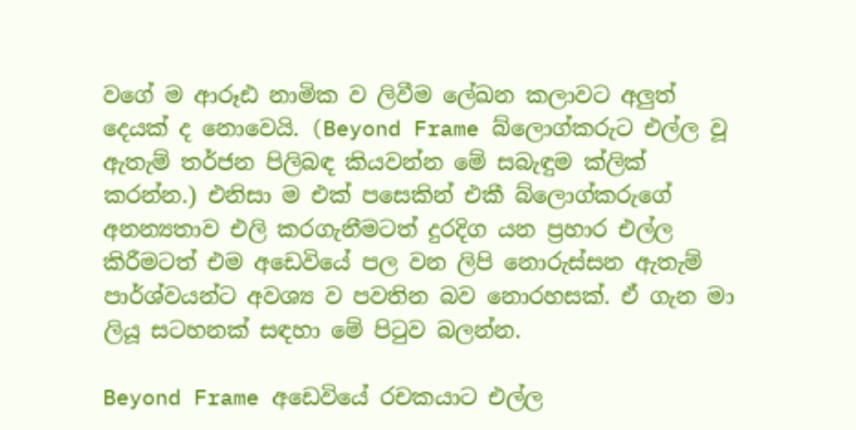වගේ ම ආරූඪ නාමික ව ලිවීම ලේඛන කලාවට අලුත් දෙයක් ද නොවෙයි. (Beyond Frame බ්ලොග්කරුට එල්ල වූ ඇතැම් තර්ජන පිලිබඳ කියවන්න මේ සබැඳුම ක්ලික් කරන්න.) එනිසා ම එක් පසෙකින් එකී බ්ලොග්කරුගේ අනන්‍යතාව එලි කරගැනීමටත් දුරදිග යන ප්‍රහාර එල්ල කිරීමටත් එම අඩෙවියේ පල වන ලිපි නොරුස්සන ඇතැම් පාර්ශ්වයන්ට අවශ්‍ය ව පවතින බව නොරහසක්. ඒ ගැන මා ලියූ සටහනක් සඳහා මේ පිටුව බලන්න.

Beyond Frame අඩෙවියේ රචකයාට එල්ල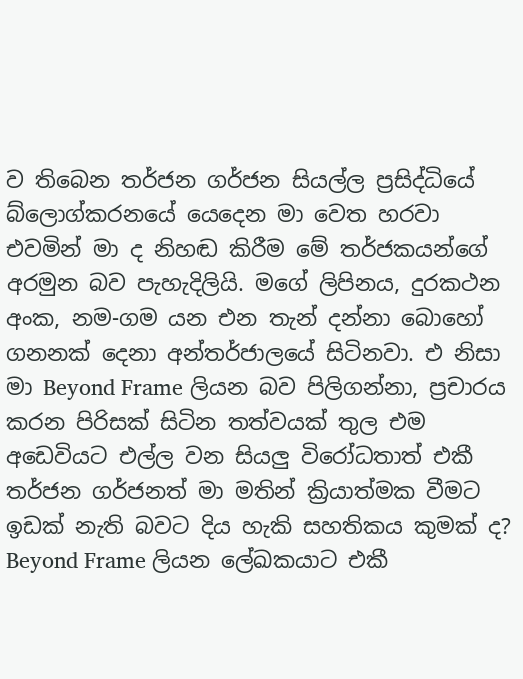ව තිබෙන තර්ජන ගර්ජන සියල්ල ප්‍රසිද්ධියේ බ්ලොග්කරනයේ යෙදෙන මා වෙත හරවා එවමින් මා ද නිහඬ කිරීම මේ තර්ජකයන්ගේ අරමුන බව පැහැදිලියි. මගේ ලිපිනය, දුරකථන අංක, නම-ගම යන එන තැන් දන්නා බොහෝ ගනනක් දෙනා අන්තර්ජාලයේ සිටිනවා. එ නිසා මා Beyond Frame ලියන බව පිලිගන්නා, ප්‍රචාරය කරන පිරිසක් සිටින තත්වයක් තුල එම අඩෙවියට එල්ල වන සියලු විරෝධතාත් එකී තර්ජන ගර්ජනත් මා මතින් ක්‍රියාත්මක වීමට ඉඩක් නැති බවට දිය හැකි සහතිකය කුමක් ද? Beyond Frame ලියන ලේඛකයාට එකී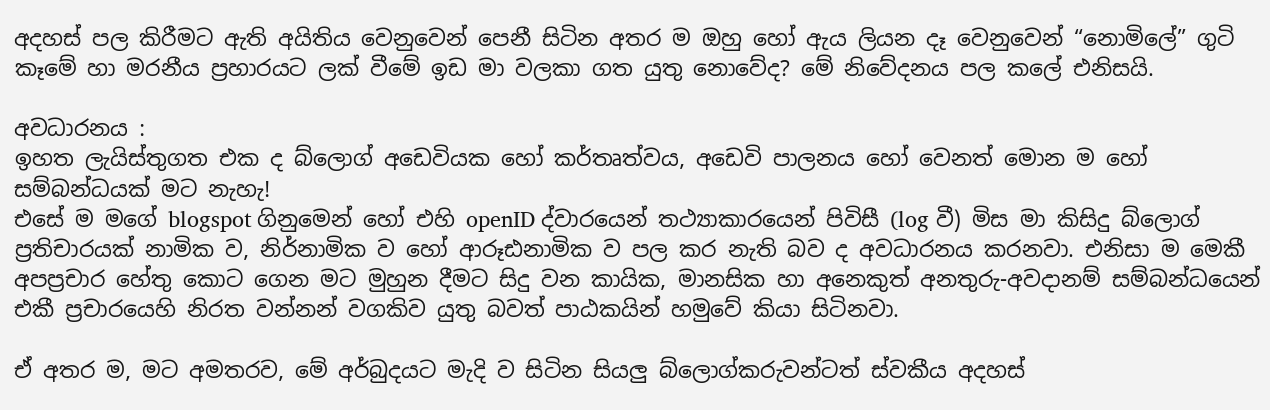අදහස් පල කිරීමට ඇති අයිතිය වෙනුවෙන් පෙනී සිටින අතර ම ඔහු හෝ ඇය ලියන දෑ වෙනුවෙන් “නොමිලේ” ගුටි කෑමේ හා මරනීය ප්‍රහාරයට ලක් වීමේ ඉඩ මා වලකා ගත යුතු නොවේද? මේ නිවේදනය පල කලේ එනිසයි.

අවධාරනය :
ඉහත ලැයිස්තුගත එක ද බ්ලොග් අඩෙවියක හෝ කර්තෘත්වය, අඩෙවි පාලනය හෝ වෙනත් මොන ම හෝ සම්බන්ධයක් මට නැහැ!
එසේ ම මගේ blogspot ගිනුමෙන් හෝ එහි openID ද්වාරයෙන් තථ්‍යාකාරයෙන් පිවිසී (log වී) මිස මා කිසිදු බ්ලොග් ප්‍රතිචාරයක් නාමික ව, නිර්නාමික ව හෝ ආරූඪනාමික ව පල කර නැති බව ද අවධාරනය කරනවා. එනිසා ම මෙකී අපප්‍රචාර හේතු කොට ගෙන මට මුහුන දීමට සිදු වන කායික, මානසික හා අනෙකුත් අනතුරු-අවදානම් සම්බන්ධයෙන් එකී ප්‍රචාරයෙහි නිරත වන්නන් වගකිව යුතු බවත් පාඨකයින් හමුවේ කියා සිටිනවා.

ඒ අතර ම, මට අමතරව, මේ අර්බුදයට මැදි ව සිටින සියලු බ්ලොග්කරුවන්ටත් ස්වකීය අදහස්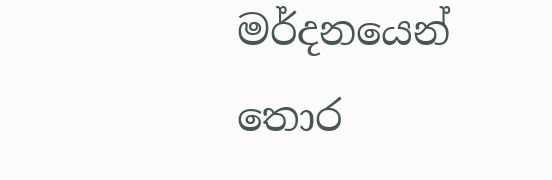මර්දනයෙන් තොර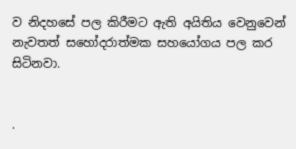ව නිදහසේ පල කිරීමට ඇති අයිතිය වෙනුවෙන් නැවතත් සහෝදරාත්මක සහයෝගය පල කර සිටිනවා.


.